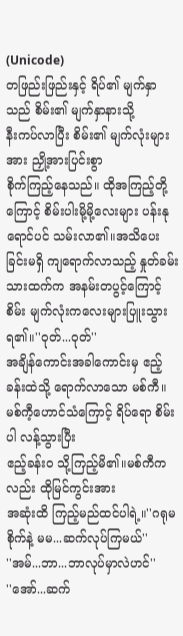(Unicode)
တဖြည်းဖြည်းနှင့် ရိပ်၏ မျက်နှာသည် စိမ်း၏ မျက်နှာနားသို့
နီးကပ်လာပြီး စိမ်း၏ မျက်လုံးများအား ညှို့အားပြင်းစွာ
စိုက်ကြည့်နေသည်။ ထိုအကြည့်တို့ကြောင့် စိမ်းပါးမို့မို့လေးများ ပန်းနုရောင်ပင် သမ်းလာ၏။အသိပေးခြင်းမရှိ ကျရောက်လာသည့် နှုတ်ခမ်းသားထက်က အနမ်းတပွင့်ကြောင့်
စိမ်း မျက်လုံးကလေးများပြူးသွားရ၏။''ဝုတ်...ဝုတ်''
အချိန်ကောင်းအခါကောင်းမှ ဧည့်ခန်းထဲသို့ ရောက်လာသော မစ်ကီ။ မစ်ကီ့ဟောင်သံကြောင့် ရိပ်ရော စိမ်းပါ လန့်သွားပြီး
ဧည့်ခန်းဝ သို့ကြည့်မိ၏။မစ်ကီကလည်း ထိုမြင်ကွင်းအား
အဆုံးထိ ကြည့်မည်ထင်ပါရဲ့။''ဂရုမစိုက်နဲ့ မမ...ဆက်လုပ်ကြမယ်''
''အမ်...ဘာ...ဘာလုပ်မှာလဲဟင်''
''အော်...ဆက်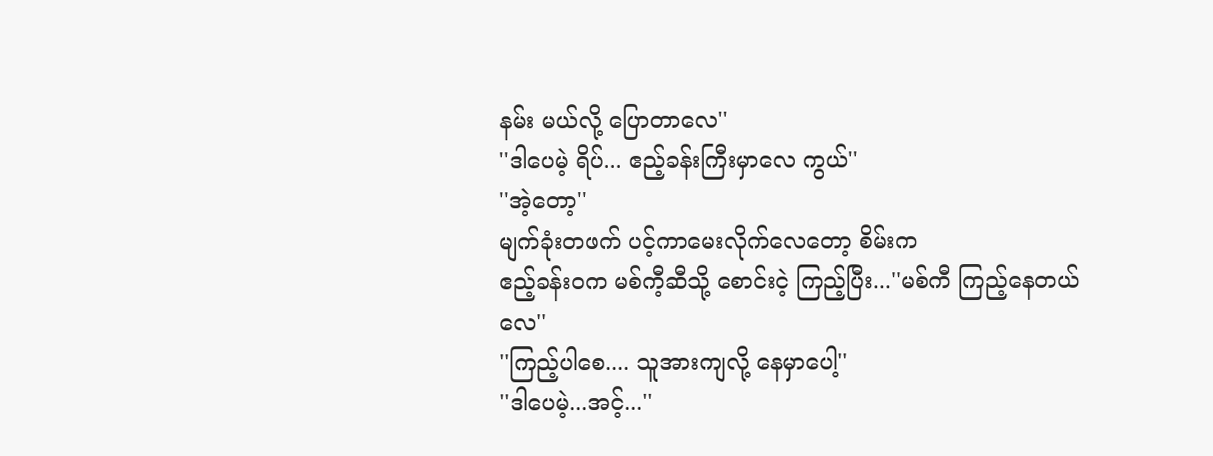နမ်း မယ်လို့ ပြောတာလေ''
''ဒါပေမဲ့ ရိပ်... ဧည့်ခန်းကြီးမှာလေ ကွယ်''
''အဲ့တော့''
မျက်ခုံးတဖက် ပင့်ကာမေးလိုက်လေတော့ စိမ်းက
ဧည့်ခန်းဝက မစ်ကီ့ဆီသို့ စောင်းငဲ့ ကြည့်ပြီး...''မစ်ကီ ကြည့်နေတယ်လေ''
''ကြည့်ပါစေ.... သူအားကျလို့ နေမှာပေါ့''
''ဒါပေမဲ့...အင့်...''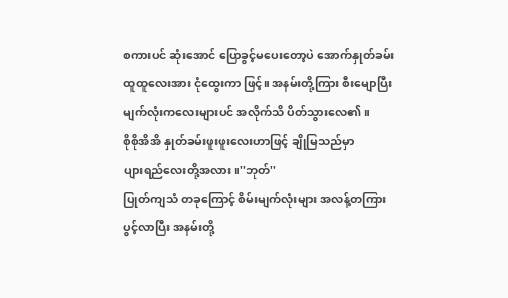စကားပင် ဆုံးအောင် ပြောခွင့်မပေးတော့ပဲ အောက်နှုတ်ခမ်း
ထူထူလေးအား ငုံထွေးကာ ဖြင့်။ အနမ်းတို့ကြား စီးမျောပြီး
မျက်လုံးကလေးများပင် အလိုက်သိ ပိတ်သွားလေ၏။
စိုစိုအိအိ နှုတ်ခမ်းဖူးဖူးလေးဟာဖြင့် ချိုမြသည်မှာ
ပျားရည်လေးတို့အလား။''ဘုတ်''
ပြုတ်ကျသံ တခုကြောင့် စိမ်းမျက်လုံးများ အလန့်တကြား
ပွင့်လာပြီး အနမ်းတို့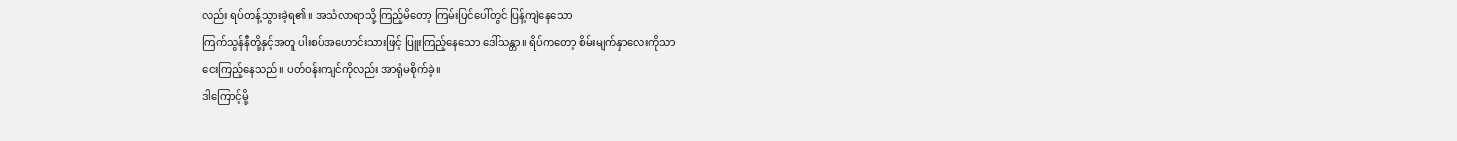လည်း ရပ်တန့်သွားခဲ့ရ၏။ အသံလာရာသို့ ကြည့်မိတော့ ကြမ်းပြင်ပေါ်တွင် ပြန့်ကျဲနေသော
ကြက်သွန်နီတို့နှင့်အတူ ပါးစပ်အဟောင်းသားဖြင့် ပြူးကြည့်နေသော ဒေါ်သန္တာ။ ရိပ်ကတော့ စိမ်းမျက်နှာလေးကိုသာ
ငေးကြည့်နေသည်။ ပတ်ဝန်းကျင်ကိုလည်း အာရုံမစိုက်ခဲ့။
ဒါကြောင့်မို့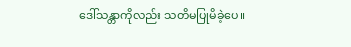ဒေါ်သန္တာကိုလည်း သတိမပြုမိခဲ့ပေ။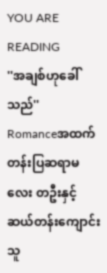YOU ARE READING
''အချစ်ဟုခေါ်သည်''
Romanceအထက်တန်းပြဆရာမလေး တဦးနှင့် ဆယ်တန်းကျောင်းသူ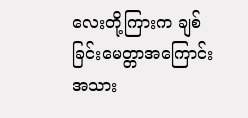လေးတို့ကြားက ချစ်ခြင်းမေတ္တာအကြောင်း အသား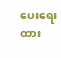ပေးရေးထား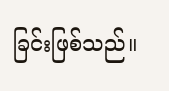ခြင်းဖြစ်သည်။